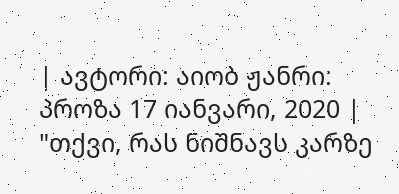| ავტორი: აიობ ჟანრი: პროზა 17 იანვარი, 2020 |
"თქვი, რას ნიშნავს კარზე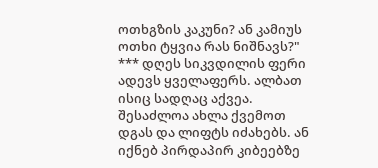ოთხგზის კაკუნი? ან კამიუს ოთხი ტყვია რას ნიშნავს?"
*** დღეს სიკვდილის ფერი ადევს ყველაფერს. ალბათ ისიც სადღაც აქვეა. შესაძლოა ახლა ქვემოთ დგას და ლიფტს იძახებს. ან იქნებ პირდაპირ კიბეებზე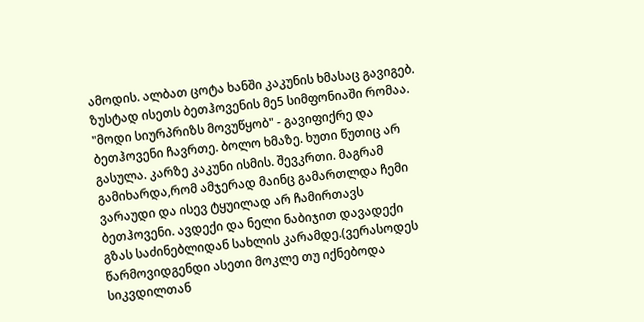ამოდის. ალბათ ცოტა ხანში კაკუნის ხმასაც გავიგებ. ზუსტად ისეთს ბეთჰოვენის მე5 სიმფონიაში რომაა. "მოდი სიურპრიზს მოვუწყობ" - გავიფიქრე და ბეთჰოვენი ჩავრთე. ბოლო ხმაზე. ხუთი წუთიც არ გასულა. კარზე კაკუნი ისმის. შევკრთი. მაგრამ გამიხარდა,რომ ამჯერად მაინც გამართლდა ჩემი ვარაუდი და ისევ ტყუილად არ ჩამირთავს ბეთჰოვენი. ავდექი და ნელი ნაბიჯით დავადექი გზას საძინებლიდან სახლის კარამდე.(ვერასოდეს წარმოვიდგენდი ასეთი მოკლე თუ იქნებოდა სიკვდილთან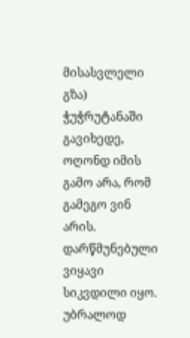მისასვლელი გზა) ჭუჭრუტანაში გავიხედე, ოღონდ იმის გამო არა, რომ გამეგო ვინ არის. დარწმუნებული ვიყავი სიკვდილი იყო. უბრალოდ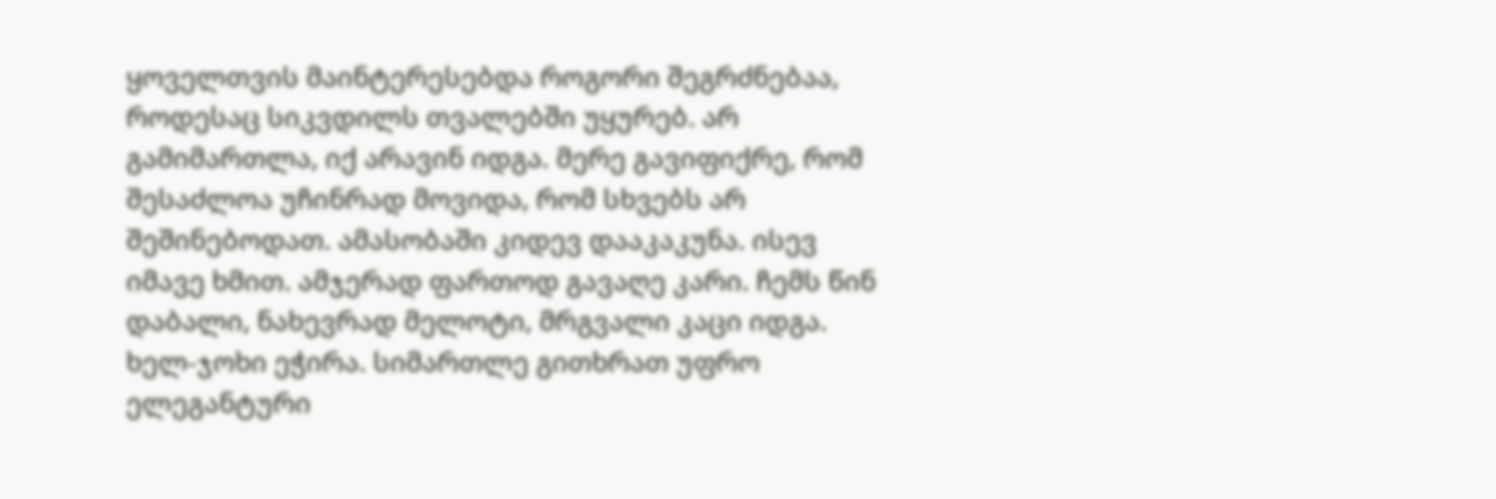ყოველთვის მაინტერესებდა როგორი შეგრძნებაა, როდესაც სიკვდილს თვალებში უყურებ. არ გამიმართლა, იქ არავინ იდგა. მერე გავიფიქრე, რომ შესაძლოა უჩინრად მოვიდა, რომ სხვებს არ შეშინებოდათ. ამასობაში კიდევ დააკაკუნა. ისევ იმავე ხმით. ამჯერად ფართოდ გავაღე კარი. ჩემს წინ დაბალი, ნახევრად მელოტი, მრგვალი კაცი იდგა. ხელ-ჯოხი ეჭირა. სიმართლე გითხრათ უფრო ელეგანტური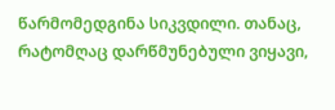წარმომედგინა სიკვდილი. თანაც, რატომღაც დარწმუნებული ვიყავი,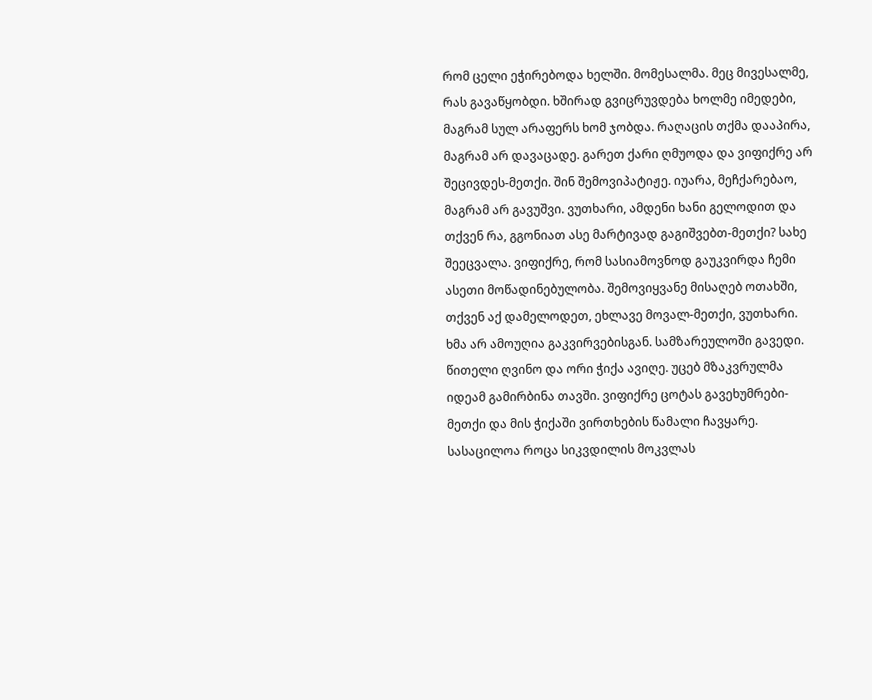რომ ცელი ეჭირებოდა ხელში. მომესალმა. მეც მივესალმე, რას გავაწყობდი. ხშირად გვიცრუვდება ხოლმე იმედები, მაგრამ სულ არაფერს ხომ ჯობდა. რაღაცის თქმა დააპირა, მაგრამ არ დავაცადე. გარეთ ქარი ღმუოდა და ვიფიქრე არ შეცივდეს-მეთქი. შინ შემოვიპატიჟე. იუარა, მეჩქარებაო, მაგრამ არ გავუშვი. ვუთხარი, ამდენი ხანი გელოდით და თქვენ რა, გგონიათ ასე მარტივად გაგიშვებთ-მეთქი? სახე შეეცვალა. ვიფიქრე, რომ სასიამოვნოდ გაუკვირდა ჩემი ასეთი მოწადინებულობა. შემოვიყვანე მისაღებ ოთახში, თქვენ აქ დამელოდეთ, ეხლავე მოვალ-მეთქი, ვუთხარი. ხმა არ ამოუღია გაკვირვებისგან. სამზარეულოში გავედი. წითელი ღვინო და ორი ჭიქა ავიღე. უცებ მზაკვრულმა იდეამ გამირბინა თავში. ვიფიქრე ცოტას გავეხუმრები-მეთქი და მის ჭიქაში ვირთხების წამალი ჩავყარე. სასაცილოა როცა სიკვდილის მოკვლას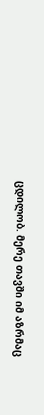ცდილობ. მერე თავში იმ აზრმაც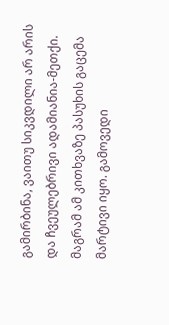გამირბინა, ვაითუ სიკვდილი არ არის და ჩვეულებრივი ადამიანია-მეთქი. მაგრამ ამ კითხვაზე პასუხის გაცემა მარტივი იყო. გამოვედი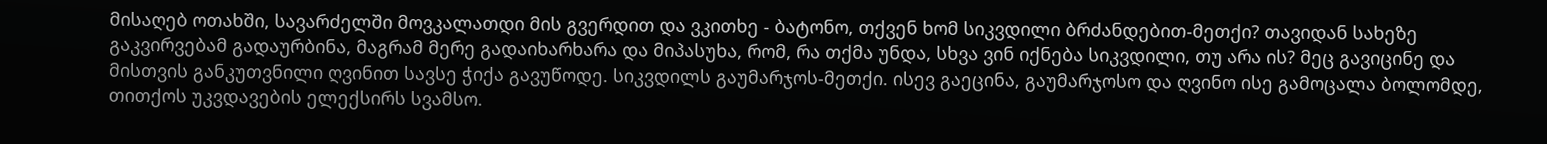მისაღებ ოთახში, სავარძელში მოვკალათდი მის გვერდით და ვკითხე - ბატონო, თქვენ ხომ სიკვდილი ბრძანდებით-მეთქი? თავიდან სახეზე გაკვირვებამ გადაურბინა, მაგრამ მერე გადაიხარხარა და მიპასუხა, რომ, რა თქმა უნდა, სხვა ვინ იქნება სიკვდილი, თუ არა ის? მეც გავიცინე და მისთვის განკუთვნილი ღვინით სავსე ჭიქა გავუწოდე. სიკვდილს გაუმარჯოს-მეთქი. ისევ გაეცინა, გაუმარჯოსო და ღვინო ისე გამოცალა ბოლომდე, თითქოს უკვდავების ელექსირს სვამსო.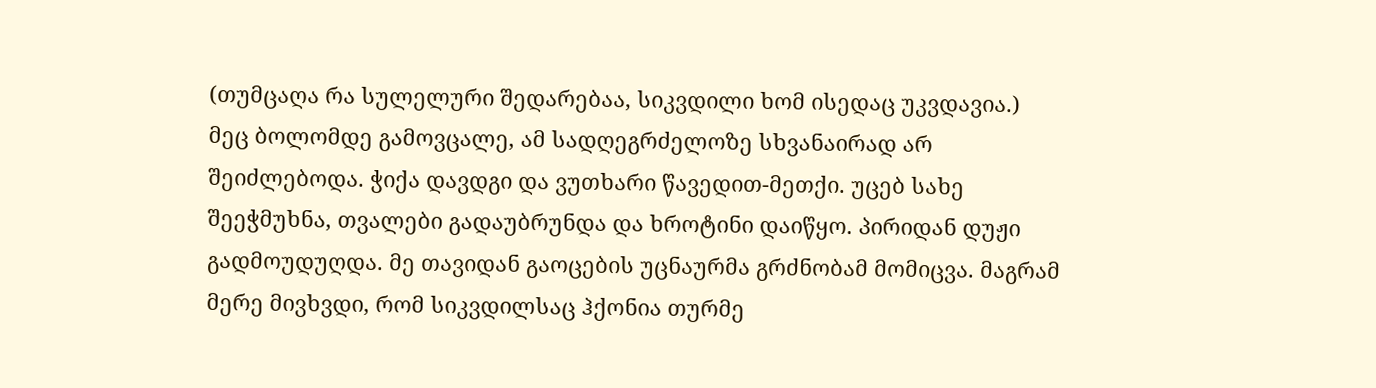(თუმცაღა რა სულელური შედარებაა, სიკვდილი ხომ ისედაც უკვდავია.) მეც ბოლომდე გამოვცალე, ამ სადღეგრძელოზე სხვანაირად არ შეიძლებოდა. ჭიქა დავდგი და ვუთხარი წავედით-მეთქი. უცებ სახე შეეჭმუხნა, თვალები გადაუბრუნდა და ხროტინი დაიწყო. პირიდან დუჟი გადმოუდუღდა. მე თავიდან გაოცების უცნაურმა გრძნობამ მომიცვა. მაგრამ მერე მივხვდი, რომ სიკვდილსაც ჰქონია თურმე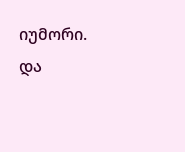იუმორი. და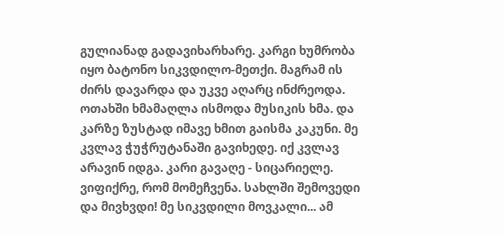გულიანად გადავიხარხარე. კარგი ხუმრობა იყო ბატონო სიკვდილო-მეთქი. მაგრამ ის ძირს დავარდა და უკვე აღარც ინძრეოდა. ოთახში ხმამაღლა ისმოდა მუსიკის ხმა. და კარზე ზუსტად იმავე ხმით გაისმა კაკუნი. მე კვლავ ჭუჭრუტანაში გავიხედე. იქ კვლავ არავინ იდგა. კარი გავაღე - სიცარიელე. ვიფიქრე, რომ მომეჩვენა. სახლში შემოვედი და მივხვდი! მე სიკვდილი მოვკალი... ამ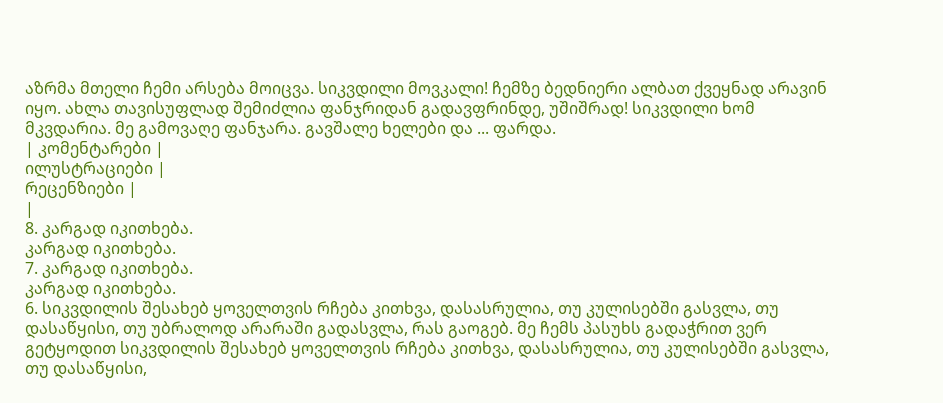აზრმა მთელი ჩემი არსება მოიცვა. სიკვდილი მოვკალი! ჩემზე ბედნიერი ალბათ ქვეყნად არავინ იყო. ახლა თავისუფლად შემიძლია ფანჯრიდან გადავფრინდე, უშიშრად! სიკვდილი ხომ მკვდარია. მე გამოვაღე ფანჯარა. გავშალე ხელები და ... ფარდა.
| კომენტარები |
ილუსტრაციები |
რეცენზიები |
|
8. კარგად იკითხება.
კარგად იკითხება.
7. კარგად იკითხება.
კარგად იკითხება.
6. სიკვდილის შესახებ ყოველთვის რჩება კითხვა, დასასრულია, თუ კულისებში გასვლა, თუ დასაწყისი, თუ უბრალოდ არარაში გადასვლა, რას გაოგებ. მე ჩემს პასუხს გადაჭრით ვერ გეტყოდით სიკვდილის შესახებ ყოველთვის რჩება კითხვა, დასასრულია, თუ კულისებში გასვლა, თუ დასაწყისი,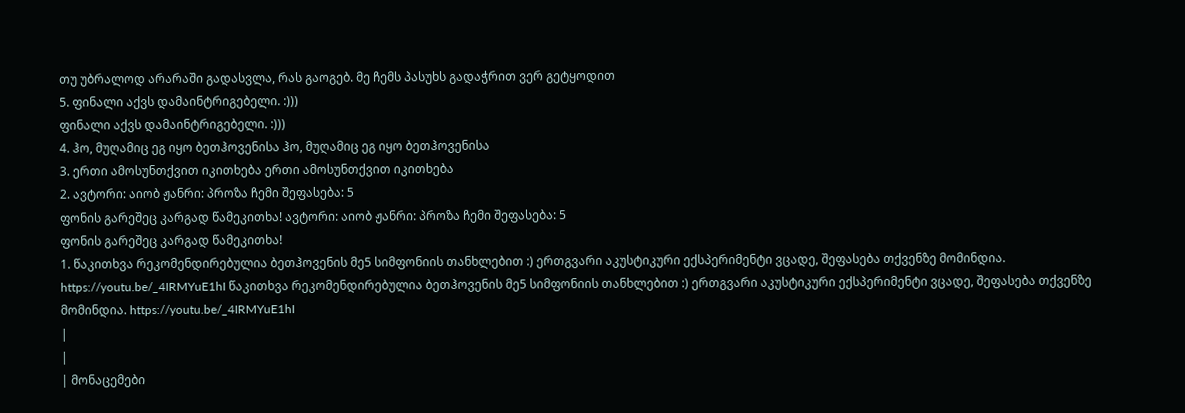თუ უბრალოდ არარაში გადასვლა, რას გაოგებ. მე ჩემს პასუხს გადაჭრით ვერ გეტყოდით
5. ფინალი აქვს დამაინტრიგებელი. :)))
ფინალი აქვს დამაინტრიგებელი. :)))
4. ჰო, მუღამიც ეგ იყო ბეთჰოვენისა ჰო, მუღამიც ეგ იყო ბეთჰოვენისა
3. ერთი ამოსუნთქვით იკითხება ერთი ამოსუნთქვით იკითხება
2. ავტორი: აიობ ჟანრი: პროზა ჩემი შეფასება: 5
ფონის გარეშეც კარგად წამეკითხა! ავტორი: აიობ ჟანრი: პროზა ჩემი შეფასება: 5
ფონის გარეშეც კარგად წამეკითხა!
1. წაკითხვა რეკომენდირებულია ბეთჰოვენის მე5 სიმფონიის თანხლებით :) ერთგვარი აკუსტიკური ექსპერიმენტი ვცადე, შეფასება თქვენზე მომინდია. https://youtu.be/_4IRMYuE1hI წაკითხვა რეკომენდირებულია ბეთჰოვენის მე5 სიმფონიის თანხლებით :) ერთგვარი აკუსტიკური ექსპერიმენტი ვცადე, შეფასება თქვენზე მომინდია. https://youtu.be/_4IRMYuE1hI
|
|
| მონაცემები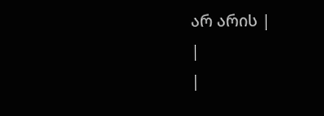არ არის |
|
|